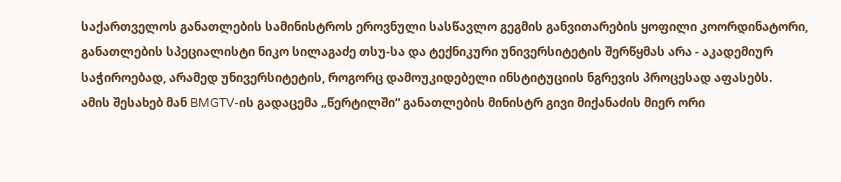საქართველოს განათლების სამინისტროს ეროვნული სასწავლო გეგმის განვითარების ყოფილი კოორდინატორი, განათლების სპეციალისტი ნიკო სილაგაძე თსუ-სა და ტექნიკური უნივერსიტეტის შერწყმას არა - აკადემიურ საჭიროებად, არამედ უნივერსიტეტის, როგორც დამოუკიდებელი ინსტიტუციის ნგრევის პროცესად აფასებს.
ამის შესახებ მან BMGTV-ის გადაცემა „წერტილში“ განათლების მინისტრ გივი მიქანაძის მიერ ორი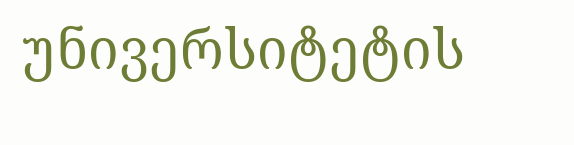უნივერსიტეტის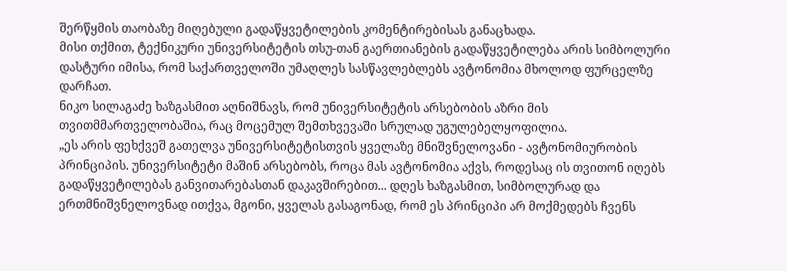შერწყმის თაობაზე მიღებული გადაწყვეტილების კომენტირებისას განაცხადა.
მისი თქმით, ტექნიკური უნივერსიტეტის თსუ-თან გაერთიანების გადაწყვეტილება არის სიმბოლური დასტური იმისა, რომ საქართველოში უმაღლეს სასწავლებლებს ავტონომია მხოლოდ ფურცელზე დარჩათ.
ნიკო სილაგაძე ხაზგასმით აღნიშნავს, რომ უნივერსიტეტის არსებობის აზრი მის თვითმმართველობაშია, რაც მოცემულ შემთხვევაში სრულად უგულებელყოფილია.
„ეს არის ფეხქვეშ გათელვა უნივერსიტეტისთვის ყველაზე მნიშვნელოვანი - ავტონომიურობის პრინციპის. უნივერსიტეტი მაშინ არსებობს, როცა მას ავტონომია აქვს, როდესაც ის თვითონ იღებს გადაწყვეტილებას განვითარებასთან დაკავშირებით... დღეს ხაზგასმით, სიმბოლურად და ერთმნიშვნელოვნად ითქვა, მგონი, ყველას გასაგონად, რომ ეს პრინციპი არ მოქმედებს ჩვენს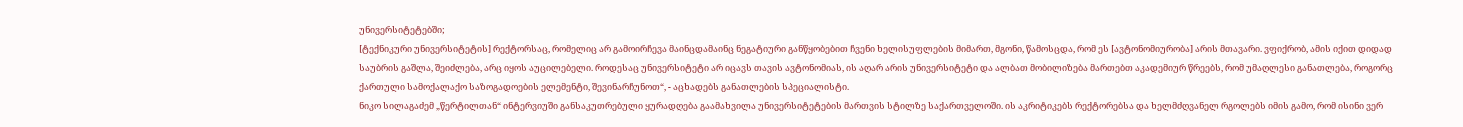უნივერსიტეტებში;
[ტექნიკური უნივერსიტეტის] რექტორსაც, რომელიც არ გამოირჩევა მაინცდამაინც ნეგატიური განწყობებით ჩვენი ხელისუფლების მიმართ, მგონი, წამოსცდა, რომ ეს [ავტონომიურობა] არის მთავარი. ვფიქრობ, ამის იქით დიდად საუბრის გაშლა, შეიძლება, არც იყოს აუცილებელი. როდესაც უნივერსიტეტი არ იცავს თავის ავტონომიას, ის აღარ არის უნივერსიტეტი და ალბათ მობილიზება მართებთ აკადემიურ წრეებს, რომ უმაღლესი განათლება, როგორც ქართული სამოქალაქო საზოგადოების ელემენტი, შევინარჩუნოთ“, - აცხადებს განათლების სპეციალისტი.
ნიკო სილაგაძემ „წერტილთან“ ინტერვიუში განსაკუთრებული ყურადღება გაამახვილა უნივერსიტეტების მართვის სტილზე საქართველოში. ის აკრიტიკებს რექტორებსა და ხელმძღვანელ რგოლებს იმის გამო, რომ ისინი ვერ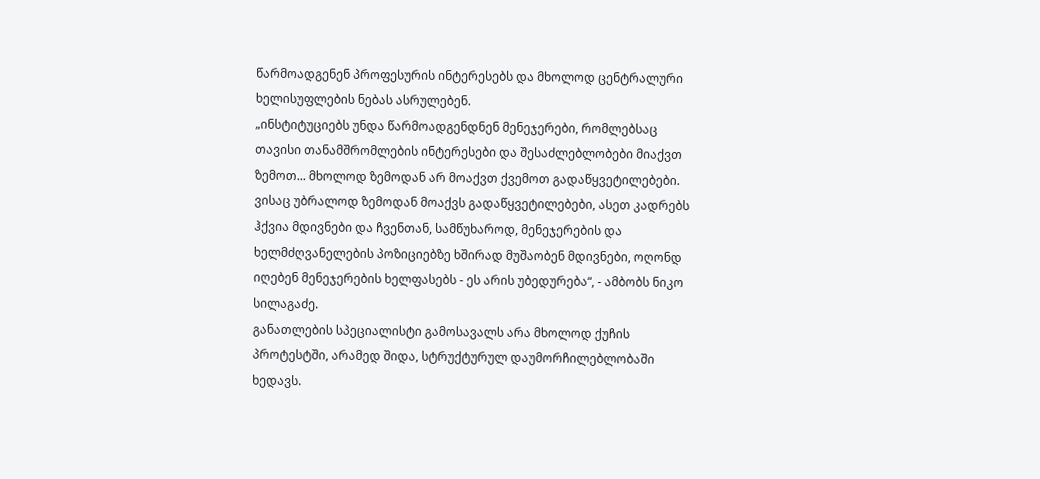წარმოადგენენ პროფესურის ინტერესებს და მხოლოდ ცენტრალური ხელისუფლების ნებას ასრულებენ.
„ინსტიტუციებს უნდა წარმოადგენდნენ მენეჯერები, რომლებსაც თავისი თანამშრომლების ინტერესები და შესაძლებლობები მიაქვთ ზემოთ... მხოლოდ ზემოდან არ მოაქვთ ქვემოთ გადაწყვეტილებები. ვისაც უბრალოდ ზემოდან მოაქვს გადაწყვეტილებები, ასეთ კადრებს ჰქვია მდივნები და ჩვენთან, სამწუხაროდ, მენეჯერების და ხელმძღვანელების პოზიციებზე ხშირად მუშაობენ მდივნები, ოღონდ იღებენ მენეჯერების ხელფასებს - ეს არის უბედურება“, - ამბობს ნიკო სილაგაძე.
განათლების სპეციალისტი გამოსავალს არა მხოლოდ ქუჩის პროტესტში, არამედ შიდა, სტრუქტურულ დაუმორჩილებლობაში ხედავს.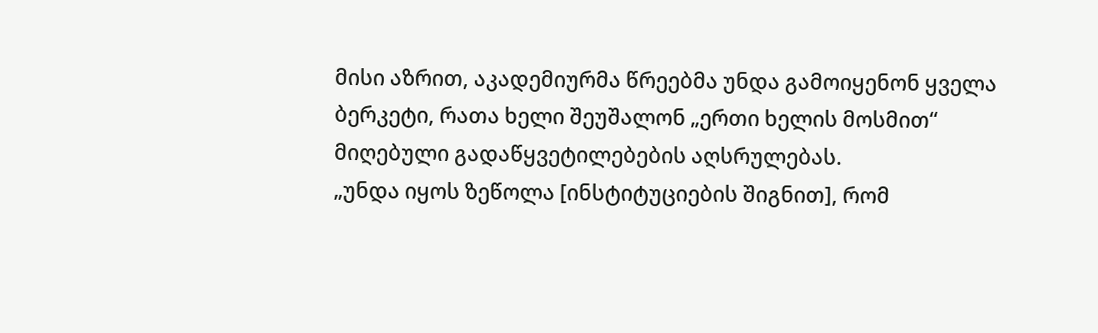მისი აზრით, აკადემიურმა წრეებმა უნდა გამოიყენონ ყველა ბერკეტი, რათა ხელი შეუშალონ „ერთი ხელის მოსმით“ მიღებული გადაწყვეტილებების აღსრულებას.
„უნდა იყოს ზეწოლა [ინსტიტუციების შიგნით], რომ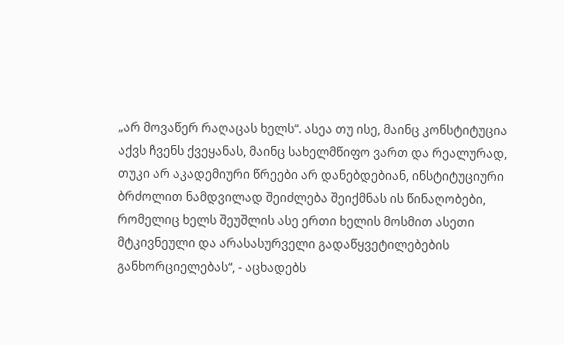„არ მოვაწერ რაღაცას ხელს“. ასეა თუ ისე, მაინც კონსტიტუცია აქვს ჩვენს ქვეყანას, მაინც სახელმწიფო ვართ და რეალურად, თუკი არ აკადემიური წრეები არ დანებდებიან, ინსტიტუციური ბრძოლით ნამდვილად შეიძლება შეიქმნას ის წინაღობები, რომელიც ხელს შეუშლის ასე ერთი ხელის მოსმით ასეთი მტკივნეული და არასასურველი გადაწყვეტილებების განხორციელებას“, - აცხადებს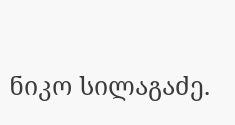ნიკო სილაგაძე.